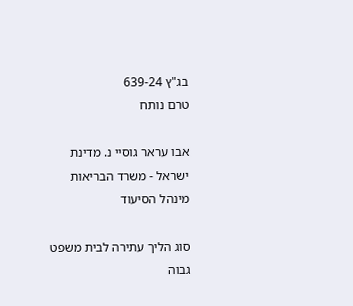בג"ץ 639-24
טרם נותח

אבו עראר גוסיי נ. מדינת ישראל - משרד הבריאות מינהל הסיעוד

סוג הליך עתירה לבית משפט גבוה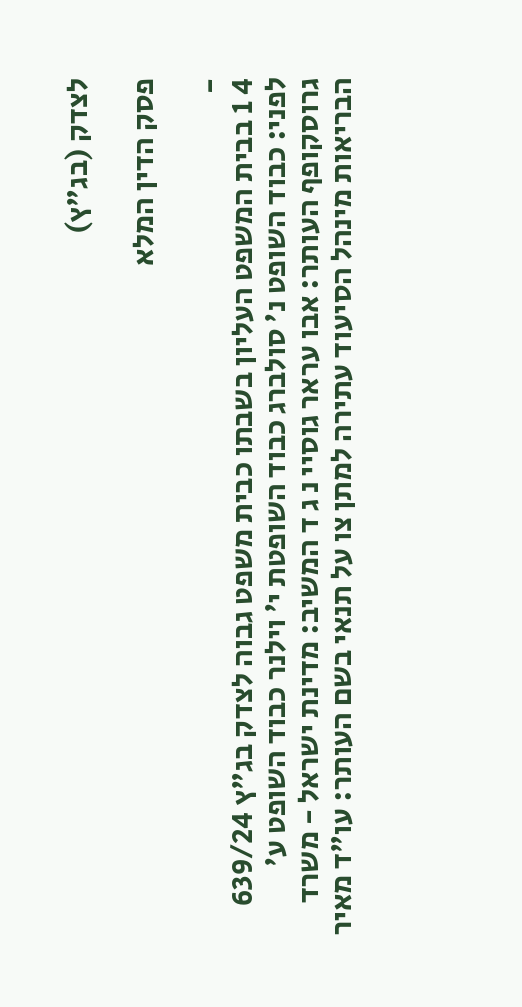לצדק (בג"ץ)

פסק הדין המלא

-
4 1 בבית המשפט העליון בשבתו כבית משפט גבוה לצדק בג"ץ 639/24 לפני: כבוד השופט נ' סולברג כבוד השופטת י' וילנר כבוד השופט ע' גרוסקופף העותר: אבו עראר גוסיי נ ג ד המשיב: מדינת ישראל - משרד הבריאות מינהל הסיעוד עתירה למתן צו על תנאי בשם העותר: עו"ד מאיר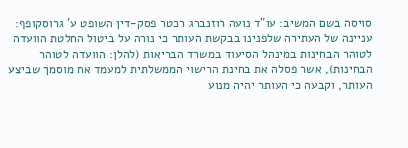סויסה בשם המשיב: עו"ד נועה רוזנברג רכטר פסק-דין השופט ע' גרוסקופף: עניינה של העתירה שלפנינו בבקשת העותר כי נורה על ביטול החלטת הוועדה לטוהר הבחינות במינהל הסיעוד במשרד הבריאות (להלן: הוועדה לטוהר הבחינות), אשר פסלה את בחינת הרישוי הממשלתית למעמד אח מוסמך שביצע העותר, וקבעה כי העותר יהיה מנוע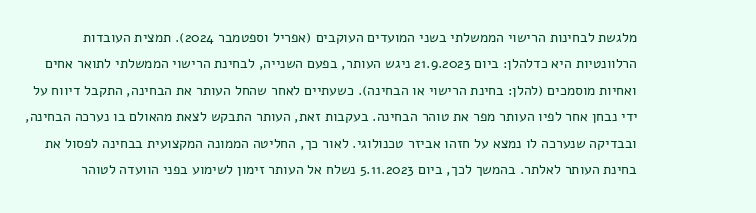מלגשת לבחינות הרישוי הממשלתי בשני המועדים העוקבים (אפריל וספטמבר 2024). תמצית העובדות הרלוונטיות היא כדלהלן: ביום 21.9.2023 ניגש העותר, בפעם השנייה, לבחינת הרישוי הממשלתי לתואר אחים ואחיות מוסמכים (להלן: בחינת הרישוי או הבחינה). כשעתיים לאחר שהחל העותר את הבחינה, התקבל דיווח על ידי נבחן אחר לפיו העותר מפר את טוהר הבחינה. בעקבות זאת, העותר התבקש לצאת מהאולם בו נערכה הבחינה, ובבדיקה שנערכה לו נמצא על חזהו אביזר טכנולוגי. לאור כך, החליטה הממונה המקצועית בבחינה לפסול את בחינת העותר לאלתר. בהמשך לכך, ביום 5.11.2023 נשלח אל העותר זימון לשימוע בפני הוועדה לטוהר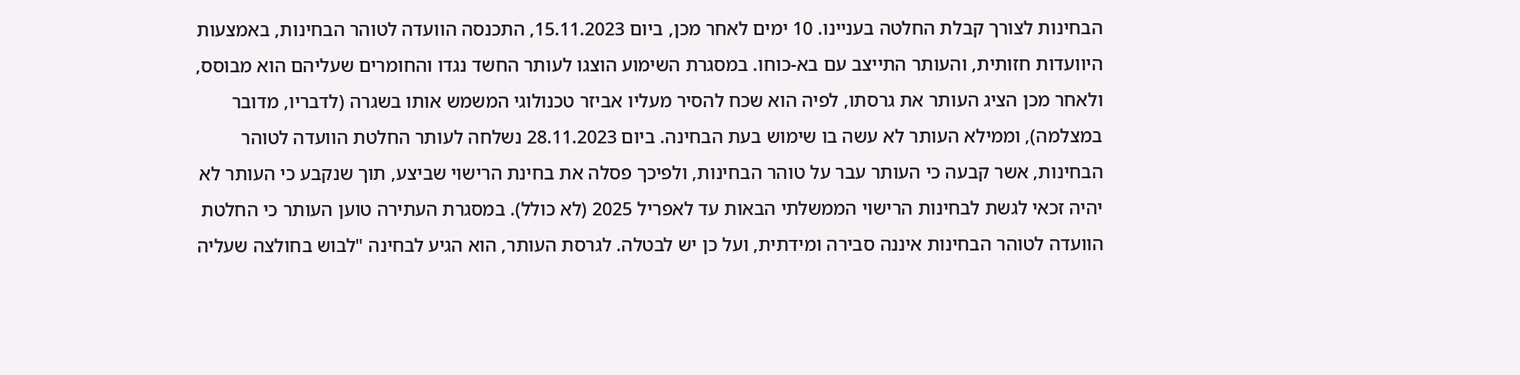הבחינות לצורך קבלת החלטה בעניינו. 10 ימים לאחר מכן, ביום 15.11.2023, התכנסה הוועדה לטוהר הבחינות, באמצעות היוועדות חזותית, והעותר התייצב עם בא-כוחו. במסגרת השימוע הוצגו לעותר החשד נגדו והחומרים שעליהם הוא מבוסס, ולאחר מכן הציג העותר את גרסתו, לפיה הוא שכח להסיר מעליו אביזר טכנולוגי המשמש אותו בשגרה (לדבריו, מדובר במצלמה), וממילא העותר לא עשה בו שימוש בעת הבחינה. ביום 28.11.2023 נשלחה לעותר החלטת הוועדה לטוהר הבחינות, אשר קבעה כי העותר עבר על טוהר הבחינות, ולפיכך פסלה את בחינת הרישוי שביצע, תוך שנקבע כי העותר לא יהיה זכאי לגשת לבחינות הרישוי הממשלתי הבאות עד לאפריל 2025 (לא כולל). במסגרת העתירה טוען העותר כי החלטת הוועדה לטוהר הבחינות איננה סבירה ומידתית, ועל כן יש לבטלה. לגרסת העותר, הוא הגיע לבחינה "לבוש בחולצה שעליה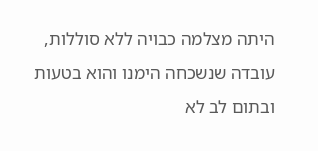היתה מצלמה כבויה ללא סוללות, עובדה שנשכחה הימנו והוא בטעות ובתום לב לא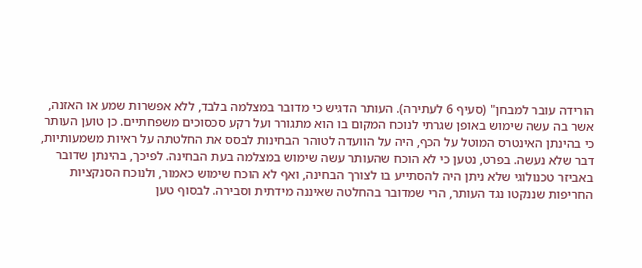הורידה עובר למבחן" (סעיף 6 לעתירה). העותר הדגיש כי מדובר במצלמה בלבד, ללא אפשרות שמע או האזנה, אשר בה עשה שימוש באופן שגרתי לנוכח המקום בו הוא מתגורר ועל רקע סכסוכים משפחתיים. כן טוען העותר כי בהינתן האינטרס המוטל על הכף, היה על הוועדה לטוהר הבחינות לבסס את החלטתה על ראיות משמעותיות, דבר שלא נעשה. בפרט, נטען כי לא הוכח שהעותר עשה שימוש במצלמה בעת הבחינה. לפיכך, בהינתן שדובר באביזר טכנולוגי שלא ניתן היה להסתייע בו לצורך הבחינה, ואף לא הוכח שימוש כאמור, ולנוכח הסנקציות החריפות שננקטו נגד העותר, הרי שמדובר בהחלטה שאיננה מידתית וסבירה. לבסוף טען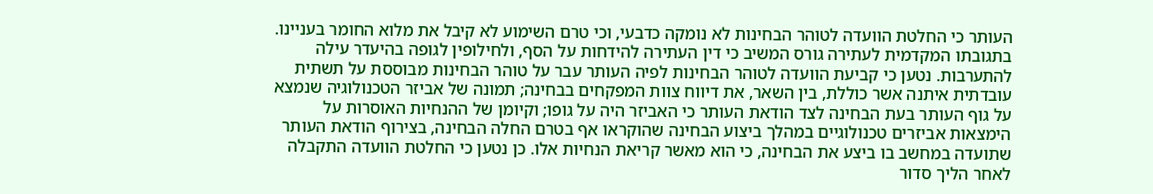העותר כי החלטת הוועדה לטוהר הבחינות לא נומקה כדבעי, וכי טרם השימוע לא קיבל את מלוא החומר בעניינו. בתגובתו המקדמית לעתירה גורס המשיב כי דין העתירה להידחות על הסף, ולחילופין לגופה בהיעדר עילה להתערבות. נטען כי קביעת הוועדה לטוהר הבחינות לפיה העותר עבר על טוהר הבחינות מבוססת על תשתית עובדתית איתנה אשר כוללת, בין השאר, את דיווח צוות המפקחים בבחינה; תמונה של אביזר הטכנולוגיה שנמצא על גוף העותר בעת הבחינה לצד הודאת העותר כי האביזר היה על גופו; וקיומן של ההנחיות האוסרות על הימצאות אביזרים טכנולוגיים במהלך ביצוע הבחינה שהוקראו אף בטרם החלה הבחינה, בצירוף הודאת העותר שתועדה במחשב בו ביצע את הבחינה, כי הוא מאשר קריאת הנחיות אלו. כן נטען כי החלטת הוועדה התקבלה לאחר הליך סדור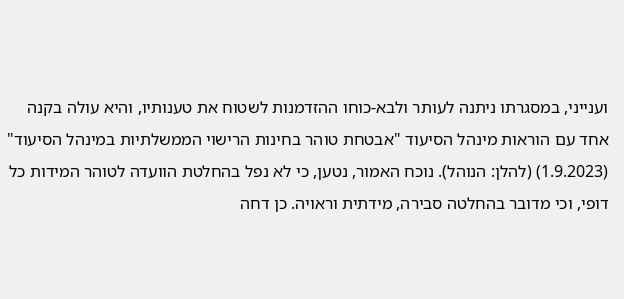וענייני, במסגרתו ניתנה לעותר ולבא-כוחו ההזדמנות לשטוח את טענותיו, והיא עולה בקנה אחד עם הוראות מינהל הסיעוד "אבטחת טוהר בחינות הרישוי הממשלתיות במינהל הסיעוד" (1.9.2023) (להלן: הנוהל). נוכח האמור, נטען, כי לא נפל בהחלטת הוועדה לטוהר המידות כל דופי, וכי מדובר בהחלטה סבירה, מידתית וראויה. כן דחה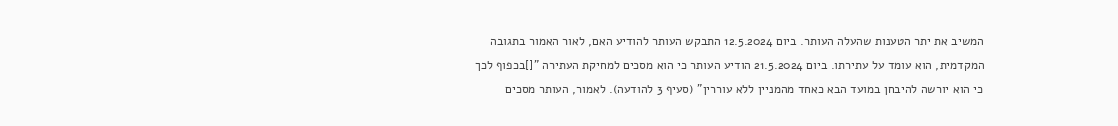המשיב את יתר הטענות שהעלה העותר. ביום 12.5.2024 התבקש העותר להודיע האם, לאור האמור בתגובה המקדמית, הוא עומד על עתירתו. ביום 21.5.2024 הודיע העותר כי הוא מסכים למחיקת העתירה "[]בכפוף לכך כי הוא יורשה להיבחן במועד הבא כאחד מהמניין ללא עוררין" (סעיף 3 להודעה). לאמור, העותר מסכים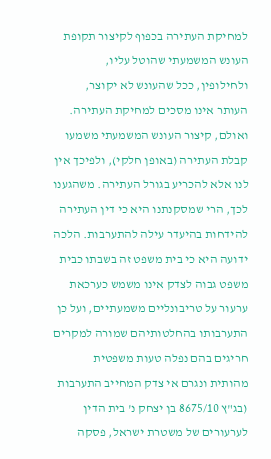למחיקת העתירה בכפוף לקיצור תקופת העונש המשמעתי שהוטל עליו, ולחילופין, ככל שהעונש לא יקוצר, העותר אינו מסכים למחיקת העתירה. ואולם, קיצור העונש המשמעתי משמעו קבלת העתירה (באופן חלקי), ולפיכך אין לנו אלא להכריע בגורל העתירה. משהגענו לכך, הרי שמסקנתנו היא כי דין העתירה להידחות בהיעדר עילה להתערבות. הלכה ידועה היא כי בית משפט זה בשבתו כבית משפט גבוה לצדק אינו משמש כערכאת ערעור על טריבונליים משמעתיים, ועל כן התערבותו בהחלטותיהם שמורה למקרים חריגים בהם נפלה טעות משפטית מהותית ונגרם אי צדק המחייב התערבות (בג"ץ 8675/10 בן יצחק נ' בית הדין לערעורים של משטרת ישראל, פסקה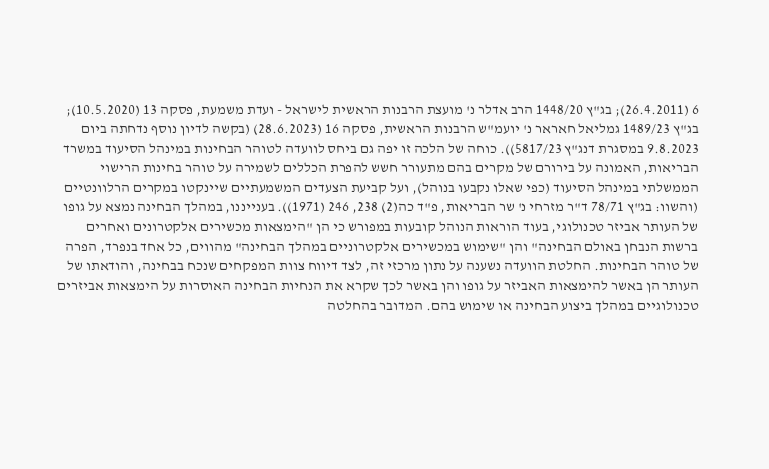6 (26.4.2011); בג"ץ 1448/20 הרב אדלר נ' מועצת הרבנות הראשית לישראל - ועדת משמעת, פסקה 13 (10.5.2020); בג"ץ 1489/23 גמליאל חאראר נ' יועמ"ש הרבנות הראשית, פסקה 16 (28.6.2023) (בקשה לדיון נוסף נדחתה ביום 9.8.2023 במסגרת דנג"ץ 5817/23)). כוחה של הלכה זו יפה גם ביחס לוועדה לטוהר הבחינות במינהל הסיעוד במשרד הבריאות, האמונה על בירורם של מקרים בהם מתעורר חשש להפרת הכללים לשמירה על טוהר בחינות הרישוי הממשלתי במינהל הסיעוד (כפי שאלו נקבעו בנוהל), ועל קביעת הצעדים המשמעתיים שיינקטו במקרים הרלוונטיים (והשוו: בג"ץ 78/71 ד"ר מזרחי נ' שר הבריאות, פ"ד כה(2) 238, 246 (1971)). בענייננו, במהלך הבחינה נמצא על גופו של העותר אביזר טכנולוגי, בעוד הוראות הנוהל קובעות במפורש כי הן "הימצאות מכשירים אלקטרונים ואחרים ברשות הנבחן באולם הבחינה" והן "שימוש במכשירים אלקטרוניים במהלך הבחינה" מהווים, כל אחד בנפרד, הפרה של טוהר הבחינות. החלטת הוועדה נשענה על נתון מרכזי זה, לצד דיווח צוות המפקחים שנכח בבחינה, והודאתו של העותר הן באשר להימצאות האביזר על גופו והן באשר לכך שקרא את הנחיות הבחינה האוסרות על הימצאות אביזרים טכנולוגיים במהלך ביצוע הבחינה או שימוש בהם. המדובר בהחלטה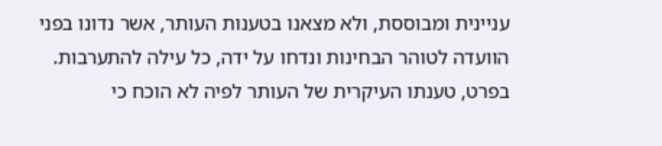עניינית ומבוססת, ולא מצאנו בטענות העותר, אשר נדונו בפני הוועדה לטוהר הבחינות ונדחו על ידה, כל עילה להתערבות. בפרט, טענתו העיקרית של העותר לפיה לא הוכח כי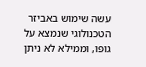עשה שימוש באביזר הטכנולוגי שנמצא על גופו, וממילא לא ניתן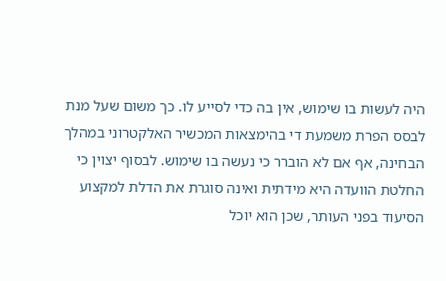היה לעשות בו שימוש, אין בה כדי לסייע לו. כך משום שעל מנת לבסס הפרת משמעת די בהימצאות המכשיר האלקטרוני במהלך הבחינה, אף אם לא הוברר כי נעשה בו שימוש. לבסוף יצוין כי החלטת הוועדה היא מידתית ואינה סוגרת את הדלת למקצוע הסיעוד בפני העותר, שכן הוא יוכל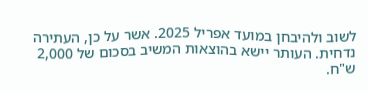לשוב ולהיבחן במועד אפריל 2025. אשר על כן, העתירה נדחית. העותר יישא בהוצאות המשיב בסכום של 2,000 ש"ח.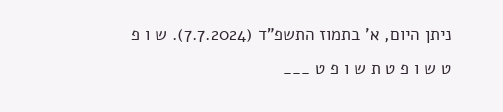ניתן היום, א' בתמוז התשפ"ד (7.7.2024). ש ו פ ט ש ו פ ט ת ש ו פ ט ___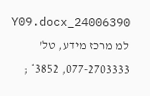24006390_Y09.docx למ מרכז מידע, טל' 077-2703333, 3852* ;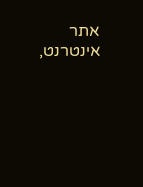אתר אינטרנט,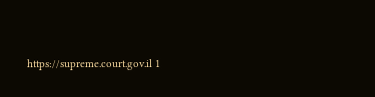https://supreme.court.gov.il 1